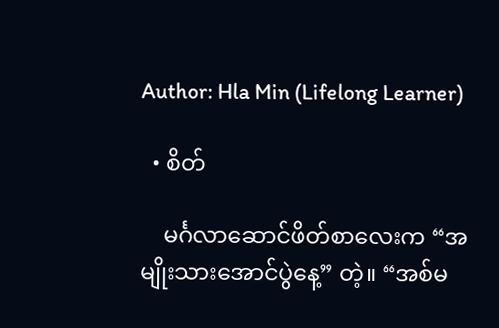Author: Hla Min (Lifelong Learner)

  • စိတ်

    မင်္ဂလာဆောင်ဖိတ်စာလေးက “အမျိုးသားအောင်ပွဲနေ့” တဲ့။ “အစ်မ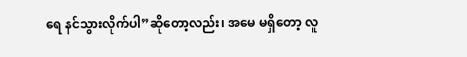ရေ နင်သွားလိုက်ပါ”ဆိုတော့လည်း၊ အမေ မရှိတော့ လူ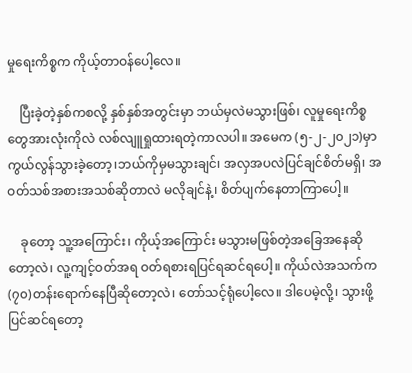မှုရေးကိစ္စက ကိုယ့်တာဝန်ပေါ့လေ။

    ပြီးခဲ့တဲ့နှစ်ကစလို့ နှစ်နှစ်အတွင်းမှာ ဘယ်မှလဲမသွားဖြစ်၊ လူမှုရေးကိစ္စတွေအားလုံးကိုလဲ လစ်လျူရှုထားရတဲ့ကာလပါ။ အမေက (၅-၂-၂၀၂၁)မှာကွယ်လွန်သွားခဲ့တော့၊ဘယ်ကိုမှမသွားချင်၊ အလှအပလဲပြင်ချင်စိတ်မရှိ၊ အဝတ်သစ်အစားအသစ်ဆိုတာလဲ မလိုချင်နဲ့၊ စိတ်ပျက်နေတာကြာပေါ့။

    ခုတော့ သူ့အကြောင်း၊ ကိုယ့်အကြောင်း မသွားမဖြစ်တဲ့အခြေအနေဆိုတော့လဲ၊ လူ့ကျင့်ဝတ်အရ ဝတ်ရစားရပြင်ရဆင်ရပေါ့။ ကိုယ်လဲအသက်က(၇၀)တန်းရောက်နေပြီဆိုတော့လဲ၊ တော်သင့်ရုံပေါ့လေ။ ဒါပေမဲ့လို့၊ သွားဖို့ ပြင်ဆင်ရတော့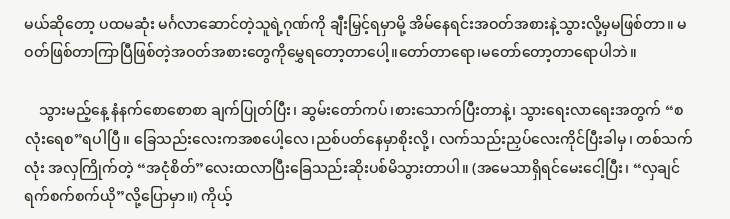မယ်ဆိုတော့ ပထမဆုံး မင်္ဂလာဆောင်တဲ့သူရဲ့ဂုဏ်ကို ချီးမြှင့်ရမှာမို့ အိမ်နေရင်းအဝတ်အစားနဲ့သွားလို့မှမဖြစ်တာ။ မဝတ်ဖြစ်တာကြာပြီဖြစ်တဲ့အဝတ်အစားတွေကိုမွှေရတော့တာပေါ့။တော်တာရော၊မတော်တော့တာရောပါဘဲ။

    သွားမည့်နေ့ နံနက်စောစောစာ ချက်ပြုတ်ပြီး၊ ဆွမ်းတော်ကပ်၊စားသောက်ပြီးတာနဲ့၊ သွားရေးလာရေးအတွက် “စလုံးရေစ”ရပါပြီ။ ခြေသည်းလေးကအစပေါ့လေ၊ညစ်ပတ်နေမှာစိုးလို့၊ လက်သည်းညှပ်လေးကိုင်ပြီးခါမှ၊ တစ်သက်လုံး အလှကြိုက်တဲ့ “အငုံစိတ်”လေးထလာပြီးခြေသည်းဆိုးပစ်မိသွားတာပါ။ (အမေသာရှိရင်မေးငေါ့ပြီး၊ “လှချင်ရက်စက်စက်ယို”လို့ပြောမှာ။) ကိုယ့်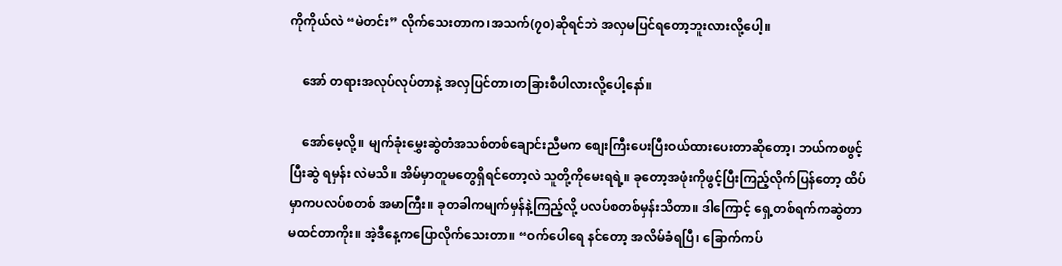ကိုကိုယ်လဲ “မဲတင်း” လိုက်သေးတာက၊အသက်(၇၀)ဆိုရင်ဘဲ အလှမပြင်ရတော့ဘူးလားလို့ပေါ့။

    အော် တရားအလုပ်လုပ်တာနဲ့ အလှပြင်တာ၊တခြားစီပါလားလို့ပေါ့နော်။

    အော်မေ့လို့။ မျက်ခုံးမွှေးဆွဲတံအသစ်တစ်ချောင်းညီမက စျေးကြီးပေးပြီးဝယ်ထားပေးတာဆိုတော့၊ ဘယ်ကစဖွင့်ပြီးဆွဲ ရမှန်း လဲမသိ။ အိမ်မှာတူမတွေရှိရင်တော့လဲ သူတို့ကိုမေးရရဲ့။ ခုတော့အဖုံးကိုဖွင့်ပြီးကြည့်လိုက်ပြန်တော့ ထိပ်မှာကပလပ်စတစ် အမာကြီး။ ခုတခါကမျက်မှန်နဲ့ကြည့်လို့ ပလပ်စတစ်မှန်းသိတာ။ ဒါကြောင့် ရှေ့တစ်ရက်ကဆွဲတာ မထင်တာကိုး။ အဲ့ဒီနေ့ကပြောလိုက်သေးတာ။ “ဝက်ပေါရေ နင်တော့ အလိမ်ခံရပြီ၊ ခြောက်ကပ်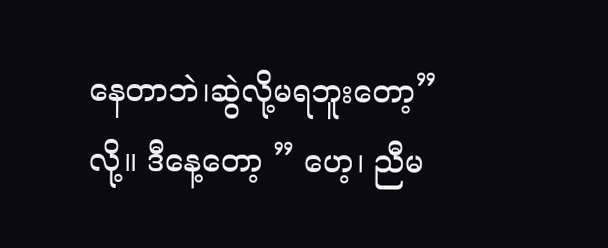နေတာဘဲ၊ဆွဲလို့မရဘူးတော့” လို့။ ဒီနေ့တော့ ” ဟေ့၊ ညီမ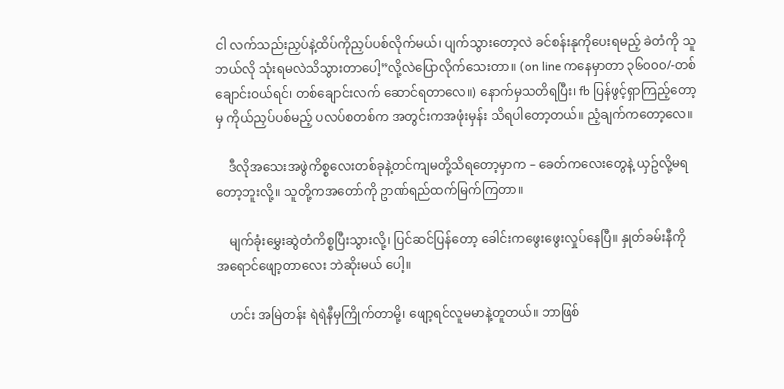ငါ လက်သည်းညှပ်နဲ့ထိပ်ကိုညှပ်ပစ်လိုက်မယ်၊ ပျက်သွားတော့လဲ ခင်စန်းနုကိုပေးရမည့် ခဲတံကို သူဘယ်လို သုံးရမလဲသိသွားတာပေါ့”လို့လဲပြောလိုက်သေးတာ။ (on line ကနေမှာတာ ၃၆၀၀၀/-တစ်ချောင်းဝယ်ရင်၊ တစ်ချောင်းလက် ဆောင်ရတာလေ။) နောက်မှသတိရပြီး၊ fb ပြန်ဖွင့်ရှာကြည့်တော့မှ ကိုယ်ညှပ်ပစ်မည့် ပလပ်စတစ်က အတွင်းကအဖုံးမှန်း သိရပါတော့တယ်။ ညံ့ချက်ကတော့လေ။

    ဒီလိုအသေးအဖွဲကိစ္စလေးတစ်ခုနဲ့တင်ကျမတို့သိရတော့မှာက – ခေတ်ကလေးတွေနဲ့ ယှဥ်လို့မရတော့ဘူးလို့။ သူတို့ကအတော်ကို ဥာဏ်ရည်ထက်မြက်ကြတာ။

    မျက်ခုံးမွှေးဆွဲတံကိစ္စပြီးသွားလို့၊ ပြင်ဆင်ပြန်တော့ ခေါင်းကဖွေးဖွေးလှုပ်နေပြီ။ နှုတ်ခမ်းနီကို အရောင်ဖျော့တာလေး ဘဲဆိုးမယ် ပေါ့။

    ဟင်း အမြဲတန်း ရဲရဲနီမှကြိုက်တာမို့၊ ဖျော့ရင်လူမမာနဲ့တူတယ်။ ဘာဖြစ်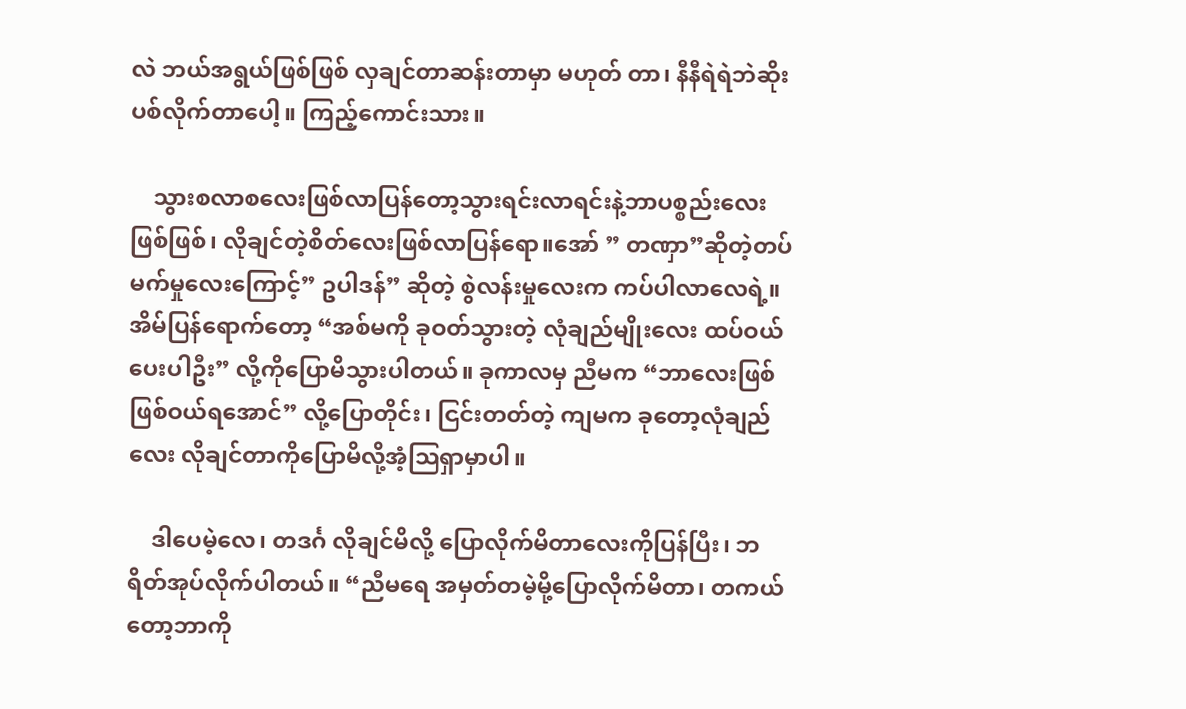လဲ ဘယ်အရွယ်ဖြစ်ဖြစ် လှချင်တာဆန်းတာမှာ မဟုတ် တာ၊ နီနီရဲရဲဘဲဆိုးပစ်လိုက်တာပေါ့။ ကြည့်ကောင်းသား။

    သွားစလာစလေးဖြစ်လာပြန်တော့သွားရင်းလာရင်းနဲ့ဘာပစ္စည်းလေးဖြစ်ဖြစ်၊ လိုချင်တဲ့စိတ်လေးဖြစ်လာပြန်ရော။အော် ” တဏှာ”ဆိုတဲ့တပ်မက်မှုလေးကြောင့်” ဥပါဒန်” ဆိုတဲ့ စွဲလန်းမှုလေးက ကပ်ပါလာလေရဲ့။ အိမ်ပြန်ရောက်တော့ “အစ်မကို ခုဝတ်သွားတဲ့ လုံချည်မျိုးလေး ထပ်ဝယ်ပေးပါဦး” လို့ကိုပြောမိသွားပါတယ်။ ခုကာလမှ ညီမက “ဘာလေးဖြစ်ဖြစ်ဝယ်ရအောင်” လို့ပြောတိုင်း၊ ငြင်းတတ်တဲ့ ကျမက ခုတော့လုံချည်လေး လိုချင်တာကိုပြောမိလို့အံ့သြရှာမှာပါ။

    ဒါပေမဲ့လေ၊ တဒင်္ဂ လိုချင်မိလို့ ပြောလိုက်မိတာလေးကိုပြန်ပြီး၊ ဘရိတ်အုပ်လိုက်ပါတယ်။ “ညီမရေ အမှတ်တမဲ့မို့ပြောလိုက်မိတာ၊ တကယ်တော့ဘာကို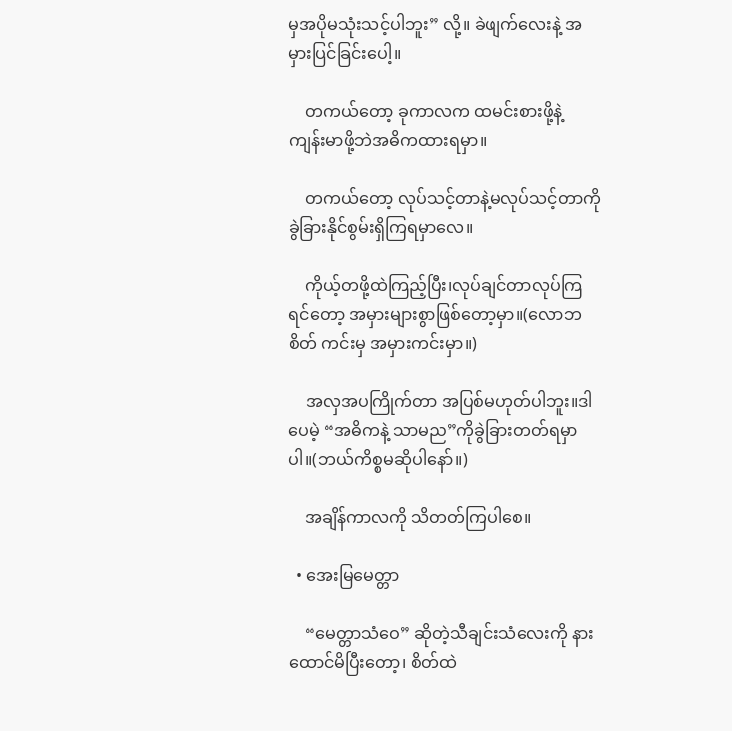မှအပိုမသုံးသင့်ပါဘူး” လို့။ ခဲဖျက်လေးနဲ့ အမှားပြင်ခြင်းပေါ့။

    တကယ်တော့ ခုကာလက ထမင်းစားဖို့နဲ့ ကျန်းမာဖို့ဘဲအဓိကထားရမှာ။

    တကယ်တော့ လုပ်သင့်တာနဲ့မလုပ်သင့်တာကိုခွဲခြားနိုင်စွမ်းရှိကြရမှာလေ။

    ကိုယ့်တဖို့ထဲကြည့်ပြီး၊လုပ်ချင်တာလုပ်ကြရင်တော့ အမှားများစွာဖြစ်တော့မှာ။(လောဘစိတ် ကင်းမှ အမှားကင်းမှာ။)

    အလှအပကြိုက်တာ အပြစ်မဟုတ်ပါဘူး။ဒါပေမဲ့ “အဓိကနဲ့ သာမည”ကိုခွဲခြားတတ်ရမှာပါ။(ဘယ်ကိစ္စမဆိုပါနော်။)

    အချိန်ကာလကို သိတတ်ကြပါစေ။

  • အေးမြမေတ္တာ

    “မေတ္တာသံဝေ” ဆိုတဲ့သီချင်းသံလေးကို နားထောင်မိပြီးတော့၊ စိတ်ထဲ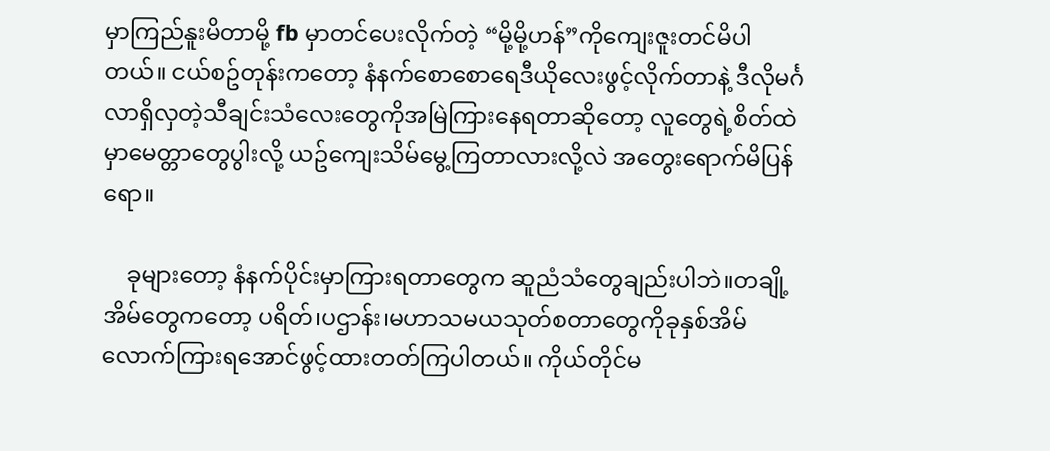မှာကြည်နူးမိတာမို့ fb မှာတင်ပေးလိုက်တဲ့ “မို့မို့ဟန်”ကိုကျေးဇူးတင်မိပါတယ်။ ငယ်စဥ်တုန်းကတော့ နံနက်စောစောရေဒီယိုလေးဖွင့်လိုက်တာနဲ့ ဒီလိုမင်္ဂလာရှိလှတဲ့သီချင်းသံလေးတွေကိုအမြဲကြားနေရတာဆိုတော့ လူတွေရဲ့စိတ်ထဲမှာမေတ္တာတွေပွါးလို့ ယဥ်ကျေးသိမ်မွေ့ကြတာလားလို့လဲ အတွေးရောက်မိပြန်ရော။

    ခုများတော့ နံနက်ပိုင်းမှာကြားရတာတွေက ဆူညံသံတွေချည်းပါဘဲ။တချို့အိမ်တွေကတော့ ပရိတ်၊ပဌာန်း၊မဟာသမယသုတ်စတာတွေကိုခုနှစ်အိမ်လောက်ကြားရအောင်ဖွင့်ထားတတ်ကြပါတယ်။ ကိုယ်တိုင်မ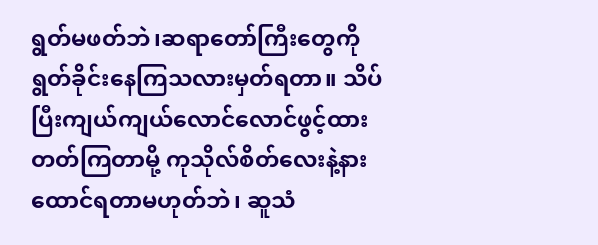ရွတ်မဖတ်ဘဲ၊ဆရာတော်ကြီးတွေကို ရွတ်ခိုင်းနေကြသလားမှတ်ရတာ။ သိပ်ပြီးကျယ်ကျယ်လောင်လောင်ဖွင့်ထားတတ်ကြတာမို့ ကုသိုလ်စိတ်လေးနဲ့နားထောင်ရတာမဟုတ်ဘဲ၊ ဆူသံ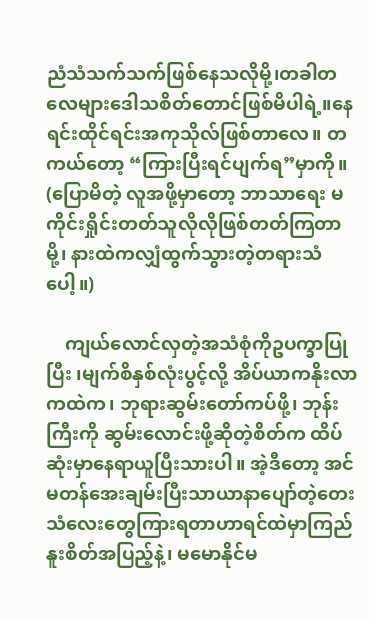ညံသံသက်သက်ဖြစ်နေသလိုမို့၊တခါတလေများဒေါသစိတ်တောင်ဖြစ်မိပါရဲ့။နေရင်းထိုင်ရင်းအကုသိုလ်ဖြစ်တာလေ။ တကယ်တော့ “ကြားပြီးရင်ပျက်ရ”မှာကို။ (ပြောမိတဲ့ လူအဖို့မှာတော့ ဘာသာရေး မကိုင်းရှိုင်းတတ်သူလိုလိုဖြစ်တတ်ကြတာမို့၊ နားထဲကလျှံထွက်သွားတဲ့တရားသံပေါ့။)

    ကျယ်လောင်လှတဲ့အသံစုံကိုဥပက္ခာပြုပြီး ၊မျက်စိနှစ်လုံးပွင့်လို့ အိပ်ယာကနိုးလာကထဲက၊ ဘုရားဆွမ်းတော်ကပ်ဖို့၊ ဘုန်းကြီးကို ဆွမ်းလောင်းဖို့ဆိုတဲ့စိတ်က ထိပ်ဆုံးမှာနေရာယူပြီးသားပါ။ အဲ့ဒီတော့ အင်မတန်အေးချမ်းပြီးသာယာနာပျော်တဲ့တေးသံလေးတွေကြားရတာဟာရင်ထဲမှာကြည်နူးစိတ်အပြည့်နဲ့၊ မမောနိုင်မ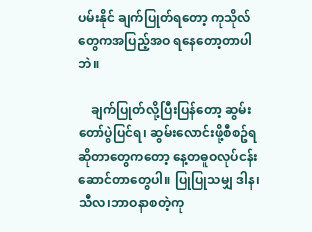ပမ်းနိုင် ချက်ပြုတ်ရတော့ ကုသိုလ်တွေကအပြည့်အဝ ရနေတော့တာပါဘဲ။

    ချက်ပြုတ်လို့ပြီးပြန်တော့ ဆွမ်းတော်ပွဲပြင်ရ၊ ဆွမ်းလောင်းဖို့စီစဥ်ရဆိုတာတွေကတော့ နေ့တဓူဝလုပ်ငန်းဆောင်တာတွေပါ။ ပြုပြုသမျှ ဒါန၊သီလ၊ဘာဝနာစတဲ့ကု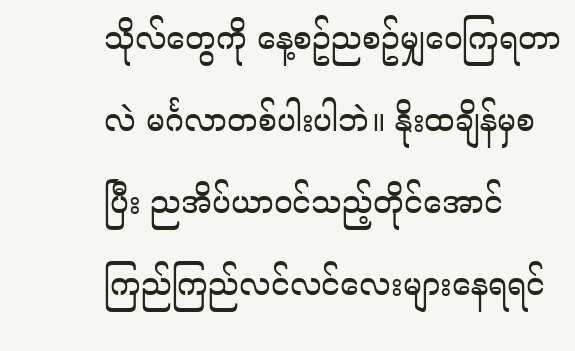သိုလ်တွေကို နေ့စဥ်ညစဥ်မျှဝေကြရတာလဲ မင်္ဂလာတစ်ပါးပါဘဲ။ နိုးထချိန်မှစပြီး ညအိပ်ယာဝင်သည့်တိုင်အောင် ကြည်ကြည်လင်လင်လေးများနေရရင်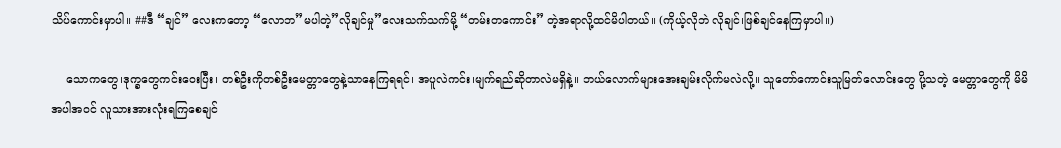သိပ်ကောင်းမှာပါ။ ##ဒီ “ချင်” လေးကတော့ “လောဘ”မပါတဲ့”လိုချင်မှု”လေးသက်သက်မို့ “တမ်းတကောင်း” တဲ့အရာလို့ထင်မိပါတယ်။ (ကိုယ့်လိုဘဲ လိုချင်၊ဖြစ်ချင်နေကြမှာပါ။)

    သောကတွေ၊ဒုက္ခတွေကင်းဝေးပြီး၊ တစ်ဦးကိုတစ်ဦးမေတ္တာတွေနဲ့သာနေကြရရင်၊ အပူလဲကင်း၊မျက်ရည်ဆိုတာလဲမရှိနဲ့။ ဘယ်လောက်များအေးချမ်းလိုက်မလဲလို့။ သူတော်ကောင်းသူမြတ်လောင်းတွေ ပို့သတဲ့ မေတ္တာတွေကို မိမိအပါအဝင် လူသားအားလုံးရကြစေချင်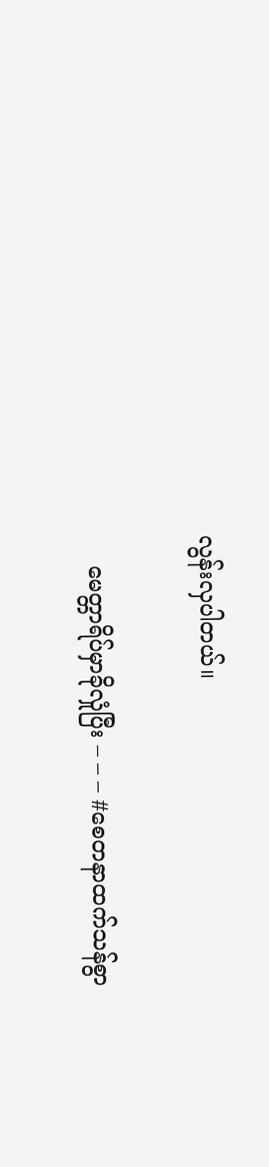လွန်းလှပါတယ်။

    မေတ္တာရိပ်မှာခိုလှုံပြီး – – – #စေတနာထက်သန်စွာ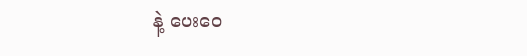နဲ့ ပေးဝေ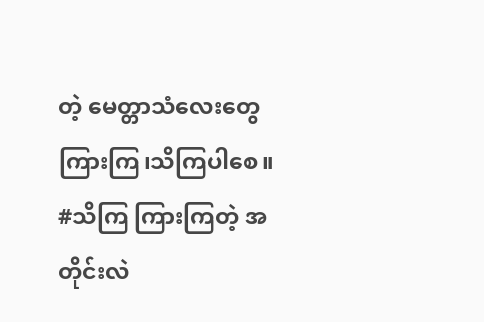တဲ့ မေတ္တာသံလေးတွေကြားကြ၊သိကြပါစေ။ #သိကြ ကြားကြတဲ့ အတိုင်းလဲ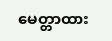မေတ္တာထား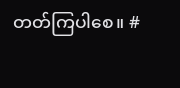တတ်ကြပါစေ။ #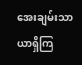အေးချမ်းသာယာရှိကြ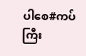ပါစေ#ကပ်ကြီး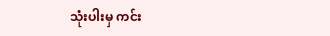သုံးပါးမှ ကင်း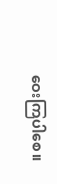ဝေးကြပါစေ။